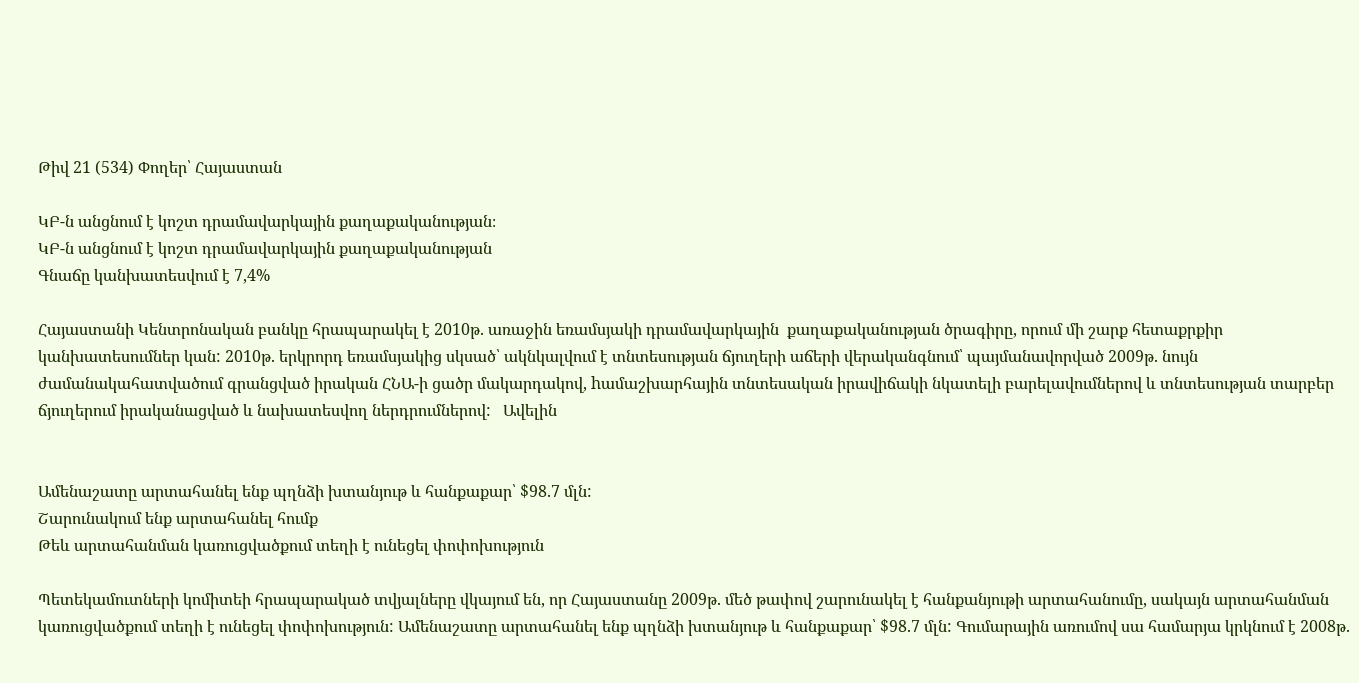Թիվ 21 (534) Փողեր՝ Հայաստան

ԿԲ-ն անցնում է կոշտ դրամավարկային քաղաքականության։
ԿԲ-ն անցնում է կոշտ դրամավարկային քաղաքականության
Գնաճը կանխատեսվում է 7,4%

Հայաստանի Կենտրոնական բանկը հրապարակել է 2010թ. առաջին եռամսյակի դրամավարկային  քաղաքականության ծրագիրը, որում մի շարք հետաքրքիր կանխատեսումներ կան: 2010թ. երկրորդ եռամսյակից սկսած՝ ակնկալվում է տնտեսության ճյուղերի աճերի վերականգնում՝ պայմանավորված 2009թ. նույն ժամանակահատվածում գրանցված իրական ՀՆԱ-ի ցածր մակարդակով, hամաշխարհային տնտեսական իրավիճակի նկատելի բարելավումներով և տնտեսության տարբեր ճյուղերում իրականացված և նախատեսվող ներդրումներով:   Ավելին


Ամենաշատը արտահանել ենք պղնձի խտանյութ և հանքաքար՝ $98.7 մլն:
Շարունակում ենք արտահանել հումք
Թեև արտահանման կառուցվածքում տեղի է ունեցել փոփոխություն

Պետեկամուտների կոմիտեի հրապարակած տվյալները վկայում են, որ Հայաստանը 2009թ. մեծ թափով շարունակել է հանքանյութի արտահանումը, սակայն արտահանման կառուցվածքում տեղի է ունեցել փոփոխություն: Ամենաշատը արտահանել ենք պղնձի խտանյութ և հանքաքար՝ $98.7 մլն: Գումարային առումով սա համարյա կրկնում է 2008թ.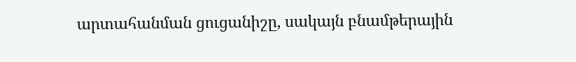արտահանման ցուցանիշը, սակայն բնամթերային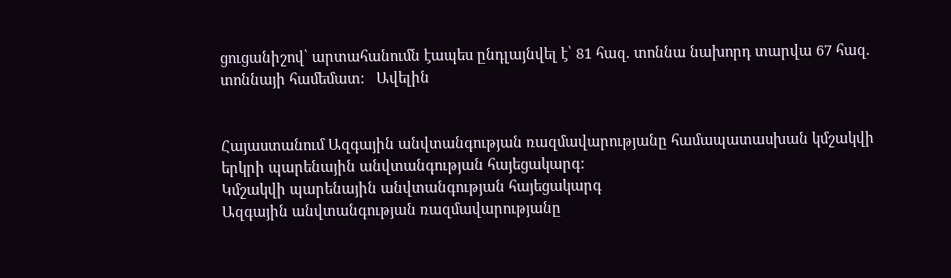ցուցանիշով՝ արտահանումն էապես ընդլայնվել է՝ 81 հազ. տոննա նախորդ տարվա 67 հազ. տոննայի համեմատ:   Ավելին


Հայաստանում Ազգային անվտանգության ռազմավարությանը համապատասխան կմշակվի երկրի պարենային անվտանգության հայեցակարգ:
Կմշակվի պարենային անվտանգության հայեցակարգ
Ազգային անվտանգության ռազմավարությանը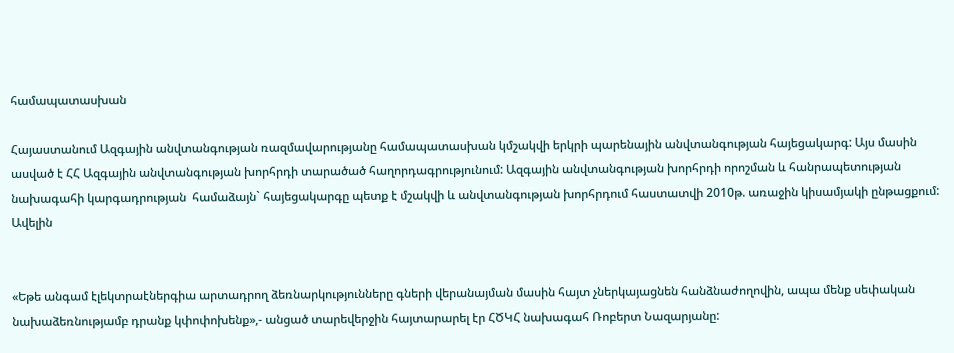համապատասխան

Հայաստանում Ազգային անվտանգության ռազմավարությանը համապատասխան կմշակվի երկրի պարենային անվտանգության հայեցակարգ: Այս մասին ասված է ՀՀ Ազգային անվտանգության խորհրդի տարածած հաղորդագրությունում: Ազգային անվտանգության խորհրդի որոշման և հանրապետության նախագահի կարգադրության  համաձայն` հայեցակարգը պետք է մշակվի և անվտանգության խորհրդում հաստատվի 2010թ. առաջին կիսամյակի ընթացքում:   Ավելին


«Եթե անգամ էլեկտրաէներգիա արտադրող ձեռնարկությունները գների վերանայման մասին հայտ չներկայացնեն հանձնաժողովին, ապա մենք սեփական նախաձեռնությամբ դրանք կփոփոխենք»,- անցած տարեվերջին հայտարարել էր ՀԾԿՀ նախագահ Ռոբերտ Նազարյանը: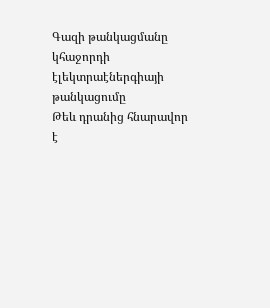Գազի թանկացմանը կհաջորդի էլեկտրաէներգիայի թանկացումը
Թեև դրանից հնարավոր է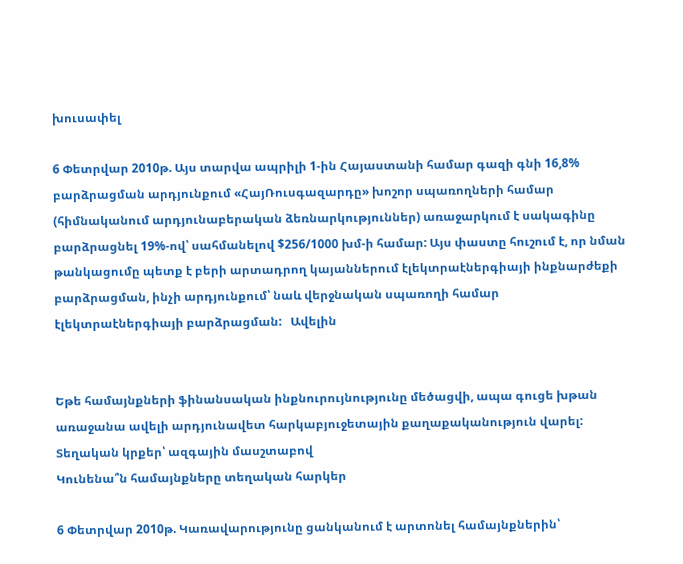խուսափել

6 Փետրվար 2010թ. Այս տարվա ապրիլի 1-ին Հայաստանի համար գազի գնի 16,8% բարձրացման արդյունքում «ՀայՌուսգազարդը» խոշոր սպառողների համար (հիմնականում արդյունաբերական ձեռնարկություններ) առաջարկում է սակագինը բարձրացնել 19%-ով՝ սահմանելով $256/1000 խմ-ի համար: Այս փաստը հուշում է, որ նման թանկացումը պետք է բերի արտադրող կայաններում էլեկտրաէներգիայի ինքնարժեքի բարձրացման, ինչի արդյունքում՝ նաև վերջնական սպառողի համար էլեկտրաէներգիայի բարձրացման:   Ավելին


Եթե համայնքների ֆինանսական ինքնուրույնությունը մեծացվի, ապա գուցե խթան առաջանա ավելի արդյունավետ հարկաբյուջետային քաղաքականություն վարել:
Տեղական կրքեր՝ ազգային մասշտաբով
Կունենա՞ն համայնքները տեղական հարկեր

6 Փետրվար 2010թ. Կառավարությունը ցանկանում է արտոնել համայնքներին՝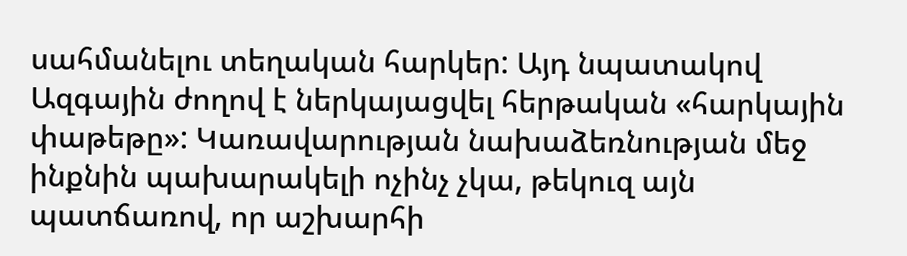սահմանելու տեղական հարկեր: Այդ նպատակով Ազգային ժողով է ներկայացվել հերթական «հարկային փաթեթը»: Կառավարության նախաձեռնության մեջ ինքնին պախարակելի ոչինչ չկա, թեկուզ այն պատճառով, որ աշխարհի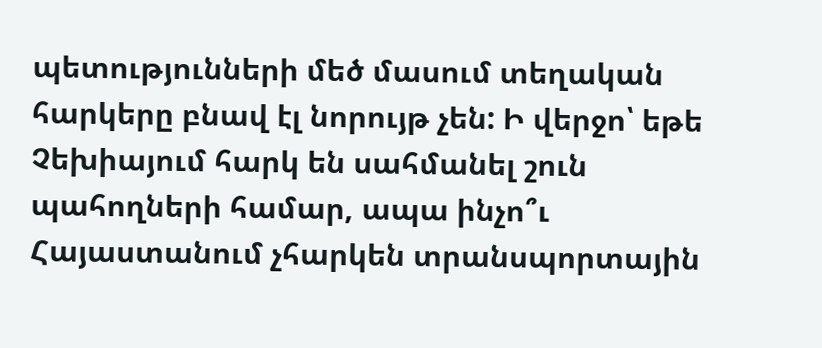պետությունների մեծ մասում տեղական հարկերը բնավ էլ նորույթ չեն: Ի վերջո՝ եթե Չեխիայում հարկ են սահմանել շուն պահողների համար, ապա ինչո՞ւ Հայաստանում չհարկեն տրանսպորտային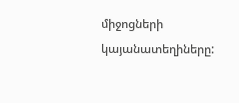միջոցների կայանատեղիները: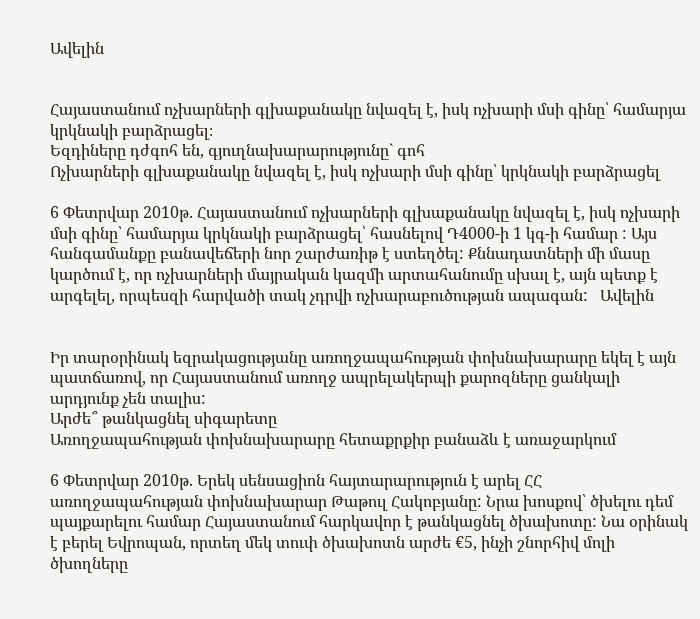Ավելին


Հայաստանում ոչխարների գլխաքանակը նվազել է, իսկ ոչխարի մսի գինը՝ համարյա կրկնակի բարձրացել։
Եզդիները դժգոհ են, գյուղնախարարությունը` գոհ
Ոչխարների գլխաքանակը նվազել է, իսկ ոչխարի մսի գինը՝ կրկնակի բարձրացել

6 Փետրվար 2010թ. Հայաստանում ոչխարների գլխաքանակը նվազել է, իսկ ոչխարի մսի գինը՝ համարյա կրկնակի բարձրացել՝ հասնելով Դ4000-ի 1 կգ-ի համար : Այս հանգամանքը բանավեճերի նոր շարժառիթ է ստեղծել: Քննադատների մի մասը կարծում է, որ ոչխարների մայրական կազմի արտահանումը սխալ է, այն պետք է արգելել, որպեսզի հարվածի տակ չդրվի ոչխարաբուծության ապագան:   Ավելին


Իր տարօրինակ եզրակացությանը առողջապահության փոխնախարարը եկել է այն պատճառով, որ Հայաստանում առողջ ապրելակերպի քարոզները ցանկալի արդյունք չեն տալիս:
Արժե՞ թանկացնել սիգարետը
Առողջապահության փոխնախարարը հետաքրքիր բանաձև է առաջարկում

6 Փետրվար 2010թ. Երեկ սենսացիոն հայտարարություն է արել ՀՀ առողջապահության փոխնախարար Թաթուլ Հակոբյանը: Նրա խոսքով՝ ծխելու դեմ պայքարելու համար Հայաստանում հարկավոր է թանկացնել ծխախոտը: Նա օրինակ է բերել Եվրոպան, որտեղ մեկ տուփ ծխախոտն արժե €5, ինչի շնորհիվ մոլի ծխողները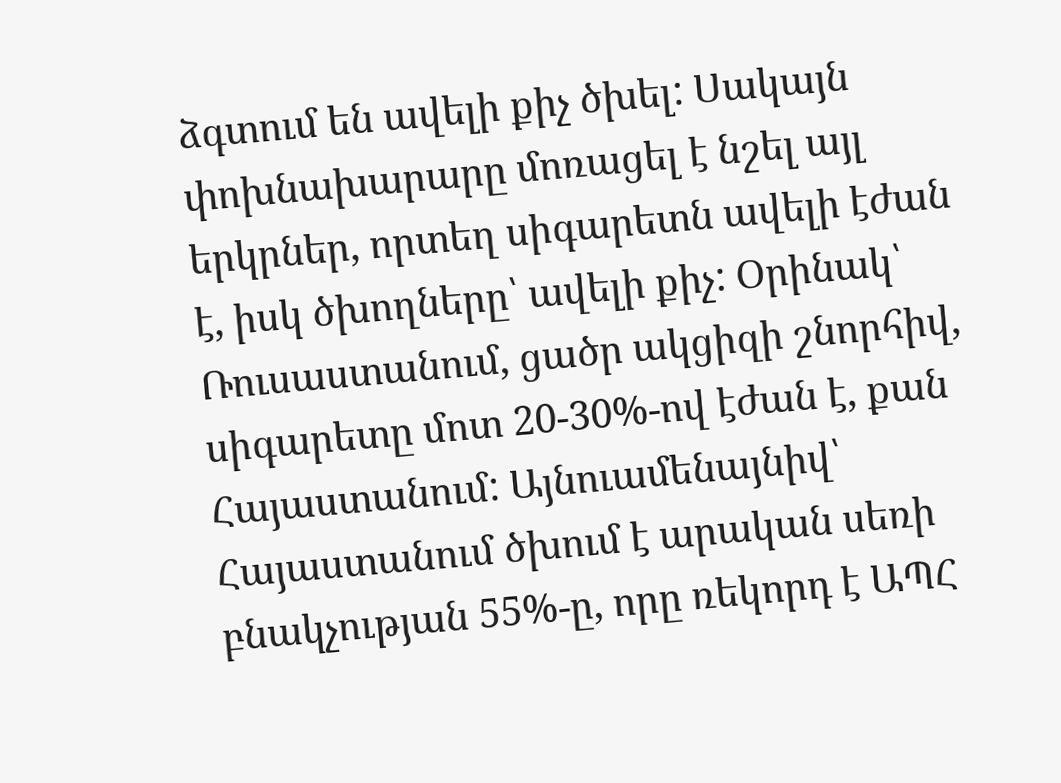ձգտում են ավելի քիչ ծխել: Սակայն փոխնախարարը մոռացել է նշել այլ երկրներ, որտեղ սիգարետն ավելի էժան է, իսկ ծխողները՝ ավելի քիչ: Օրինակ՝ Ռուսաստանում, ցածր ակցիզի շնորհիվ, սիգարետը մոտ 20-30%-ով էժան է, քան Հայաստանում: Այնուամենայնիվ՝ Հայաստանում ծխում է արական սեռի բնակչության 55%-ը, որը ռեկորդ է ԱՊՀ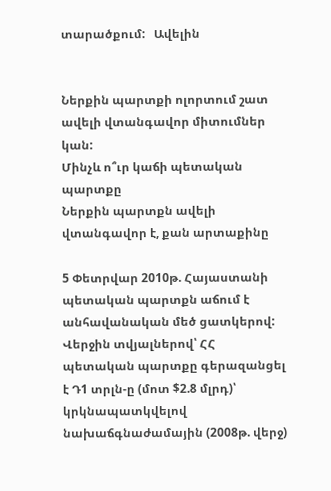տարածքում:   Ավելին


Ներքին պարտքի ոլորտում շատ ավելի վտանգավոր միտումներ կան:
Մինչև ո՞ւր կաճի պետական պարտքը
Ներքին պարտքն ավելի վտանգավոր է, քան արտաքինը

5 Փետրվար 2010թ. Հայաստանի պետական պարտքն աճում է անհավանական մեծ ցատկերով: Վերջին տվյալներով՝ ՀՀ պետական պարտքը գերազանցել է Դ1 տրլն-ը (մոտ $2.8 մլրդ)՝ կրկնապատկվելով նախաճգնաժամային (2008թ. վերջ)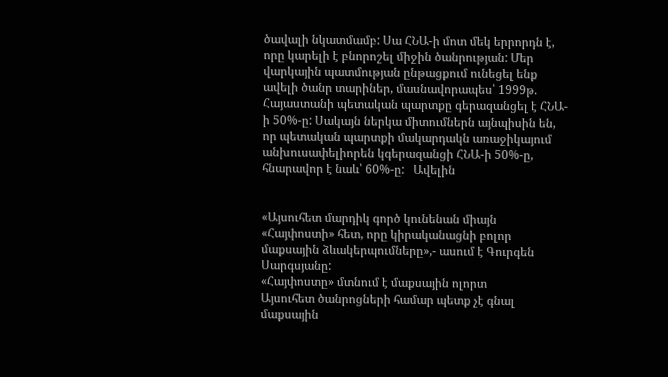ծավալի նկատմամբ: Սա ՀՆԱ-ի մոտ մեկ երրորդն է, որը կարելի է բնորոշել միջին ծանրության: Մեր վարկային պատմության ընթացքում ունեցել ենք ավելի ծանր տարիներ, մասնավորապես՝ 1999թ. Հայաստանի պետական պարտքը գերազանցել է ՀՆԱ-ի 50%-ը: Սակայն ներկա միտումներն այնպիսին են, որ պետական պարտքի մակարդակն առաջիկայում անխուսափելիորեն կգերազանցի ՀՆԱ-ի 50%-ը, հնարավոր է նաև՝ 60%-ը:   Ավելին


«Այսուհետ մարդիկ գործ կունենան միայն «Հայփոստի» հետ, որը կիրականացնի բոլոր մաքսային ձևակերպումները»,- ասում է Գուրգեն Սարգսյանը:
«Հայփոստը» մտնում է մաքսային ոլորտ
Այսուհետ ծանրոցների համար պետք չէ գնալ մաքսային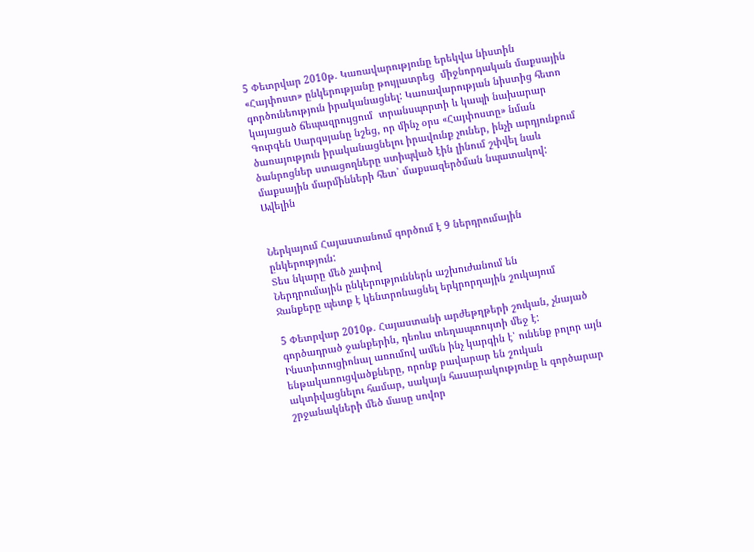5 Փետրվար 2010թ. Կառավարությունը երեկվա նիստին «Հայփոստ» ընկերությանը թույլատրեց  միջնորդական մաքսային գործունեություն իրականացնել: Կառավարության նիստից հետո կայացած ճեպազրույցում  տրանսպորտի և կապի նախարար Գուրգեն Սարգսյանը նշեց, որ մինչ օրս «Հայփոստը» նման ծառայություն իրականացնելու իրավունք չուներ, ինչի արդյունքում ծանրոցներ ստացողները ստիպված էին լինում շփվել նաև մաքսային մարմինների հետ՝ մաքսազերծման նպատակով:   Ավելին


Ներկայում Հայաստանում գործում է 9 ներդրումային ընկերություն:
Տես նկարը մեծ չափով
Ներդրումային ընկերություններն աշխուժանում են
Ջանքերը պետք է կենտրոնացնել երկրորդային շուկայում

5 Փետրվար 2010թ. Հայաստանի արժեթղթերի շուկան, չնայած գործադրած ջանքերին, դեռևս տեղապտույտի մեջ է: Ինստիտուցիոնալ առումով ամեն ինչ կարգին է՝ ունենք բոլոր այն ենթակառուցվածքները, որոնք բավարար են շուկան ակտիվացնելու համար, սակայն հասարակությունը և գործարար շրջանակների մեծ մասը սովոր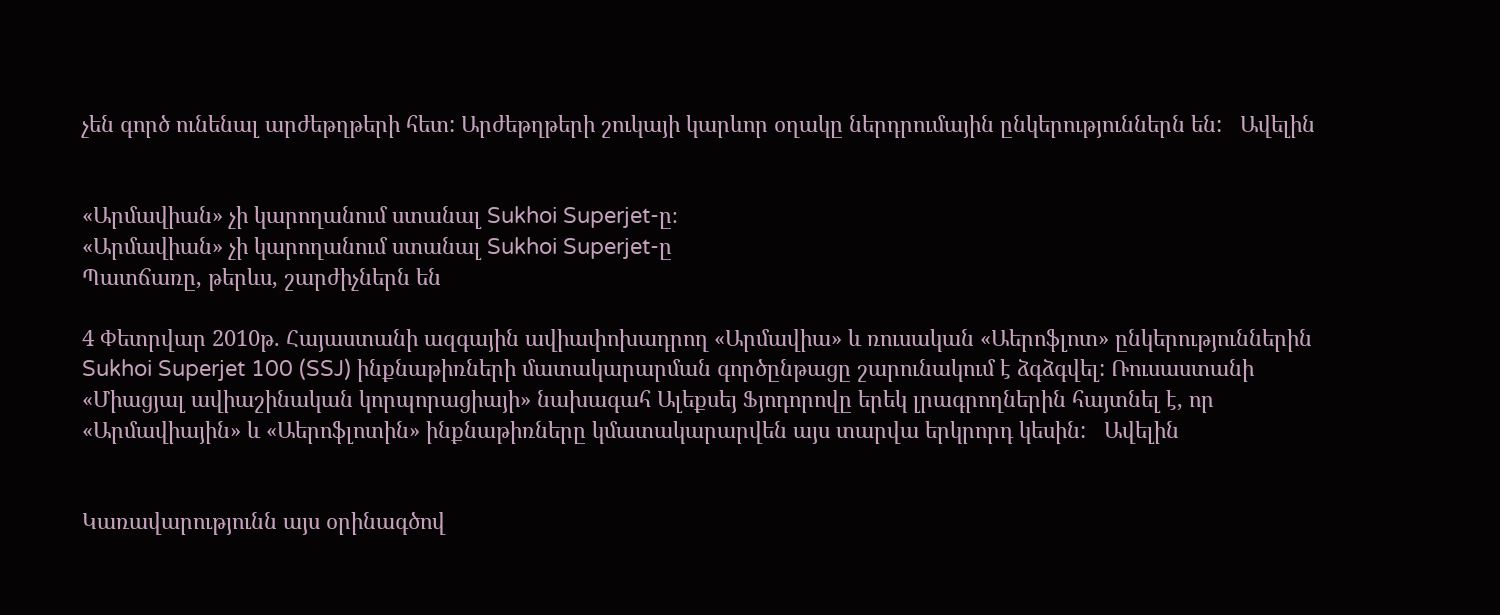չեն գործ ունենալ արժեթղթերի հետ: Արժեթղթերի շուկայի կարևոր օղակը ներդրումային ընկերություններն են:   Ավելին


«Արմավիան» չի կարողանում ստանալ Sukhoi Superjet-ը։
«Արմավիան» չի կարողանում ստանալ Sukhoi Superjet-ը
Պատճառը, թերևս, շարժիչներն են

4 Փետրվար 2010թ. Հայաստանի ազգային ավիափոխադրող «Արմավիա» և ռուսական «Աերոֆլոտ» ընկերություններին Sukhoi Superjet 100 (SSJ) ինքնաթիռների մատակարարման գործընթացը շարունակում է ձգձգվել: Ռուսաստանի «Միացյալ ավիաշինական կորպորացիայի» նախագահ Ալեքսեյ Ֆյոդորովը երեկ լրագրողներին հայտնել է, որ «Արմավիային» և «Աերոֆլոտին» ինքնաթիռները կմատակարարվեն այս տարվա երկրորդ կեսին:   Ավելին


Կառավարությունն այս օրինագծով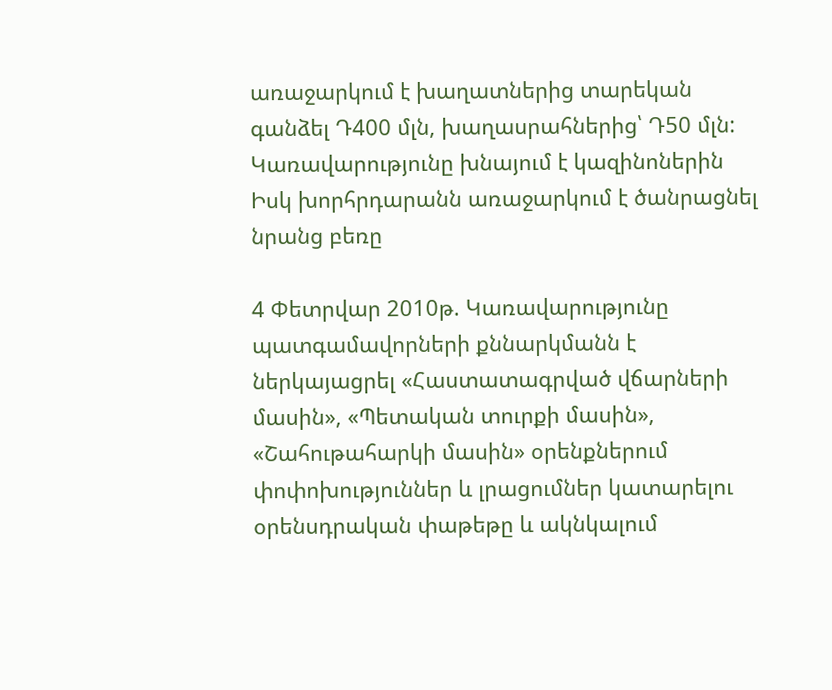առաջարկում է խաղատներից տարեկան գանձել Դ400 մլն, խաղասրահներից՝ Դ50 մլն:
Կառավարությունը խնայում է կազինոներին
Իսկ խորհրդարանն առաջարկում է ծանրացնել նրանց բեռը

4 Փետրվար 2010թ. Կառավարությունը պատգամավորների քննարկմանն է ներկայացրել «Հաստատագրված վճարների մասին», «Պետական տուրքի մասին», «Շահութահարկի մասին» օրենքներում փոփոխություններ և լրացումներ կատարելու օրենսդրական փաթեթը և ակնկալում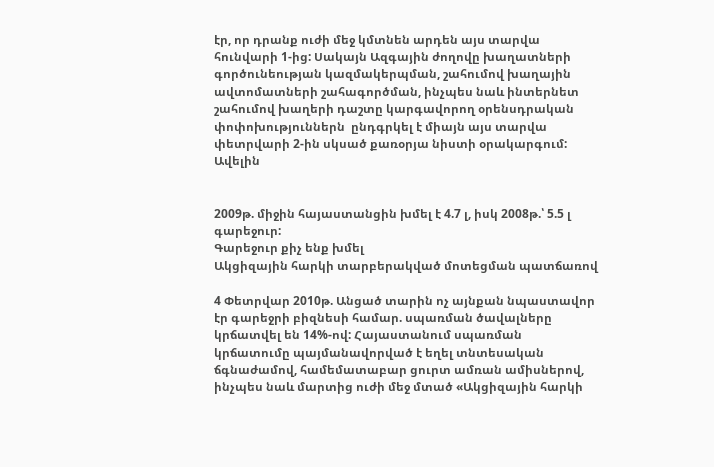էր, որ դրանք ուժի մեջ կմտնեն արդեն այս տարվա հունվարի 1-ից: Սակայն Ազգային ժողովը խաղատների գործունեության կազմակերպման, շահումով խաղային ավտոմատների շահագործման, ինչպես նաև ինտերնետ շահումով խաղերի դաշտը կարգավորող օրենսդրական փոփոխություններն  ընդգրկել է միայն այս տարվա փետրվարի 2-ին սկսած քառօրյա նիստի օրակարգում:   Ավելին


2009թ. միջին հայաստանցին խմել է 4.7 լ, իսկ 2008թ.՝ 5.5 լ գարեջուր:
Գարեջուր քիչ ենք խմել
Ակցիզային հարկի տարբերակված մոտեցման պատճառով

4 Փետրվար 2010թ. Անցած տարին ոչ այնքան նպաստավոր էր գարեջրի բիզնեսի համար. սպառման ծավալները կրճատվել են 14%-ով: Հայաստանում սպառման կրճատումը պայմանավորված է եղել տնտեսական ճգնաժամով, համեմատաբար ցուրտ ամռան ամիսներով, ինչպես նաև մարտից ուժի մեջ մտած «Ակցիզային հարկի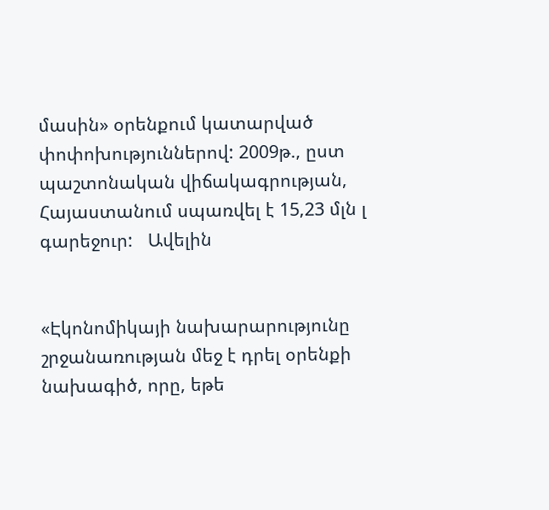մասին» օրենքում կատարված փոփոխություններով: 2009թ., ըստ պաշտոնական վիճակագրության, Հայաստանում սպառվել է 15,23 մլն լ գարեջուր:   Ավելին


«Էկոնոմիկայի նախարարությունը շրջանառության մեջ է դրել օրենքի նախագիծ, որը, եթե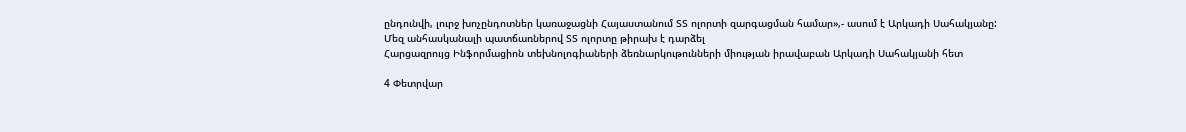ընդունվի, լուրջ խոչընդոտներ կառաջացնի Հայաստանում ՏՏ ոլորտի զարգացման համար»,- ասում է Արկադի Սահակյանը:
Մեզ անհասկանալի պատճառներով ՏՏ ոլորտը թիրախ է դարձել
Հարցազրույց Ինֆորմացիոն տեխնոլոգիաների ձեռնարկութունների միության իրավաբան Արկադի Սահակյանի հետ

4 Փետրվար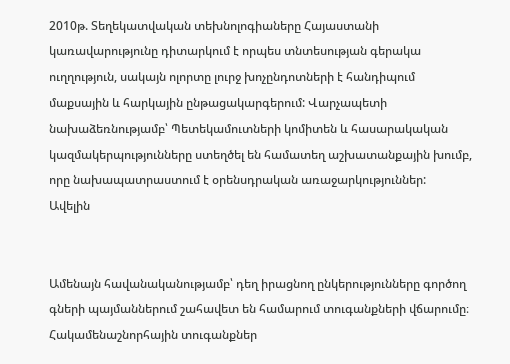2010թ. Տեղեկատվական տեխնոլոգիաները Հայաստանի կառավարությունը դիտարկում է որպես տնտեսության գերակա ուղղություն, սակայն ոլորտը լուրջ խոչընդոտների է հանդիպում մաքսային և հարկային ընթացակարգերում: Վարչապետի նախաձեռնությամբ՝ Պետեկամուտների կոմիտեն և հասարակական կազմակերպությունները ստեղծել են համատեղ աշխատանքային խումբ, որը նախապատրաստում է օրենսդրական առաջարկություններ:   Ավելին


Ամենայն հավանականությամբ՝ դեղ իրացնող ընկերությունները գործող գների պայմաններում շահավետ են համարում տուգանքների վճարումը։
Հակամենաշնորհային տուգանքներ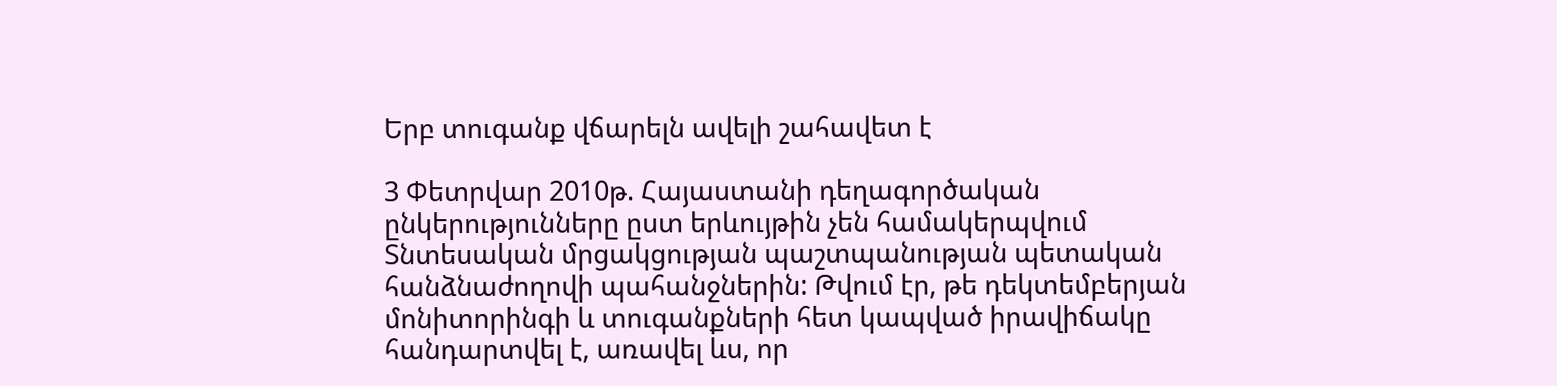Երբ տուգանք վճարելն ավելի շահավետ է

3 Փետրվար 2010թ. Հայաստանի դեղագործական ընկերությունները ըստ երևույթին չեն համակերպվում Տնտեսական մրցակցության պաշտպանության պետական հանձնաժողովի պահանջներին: Թվում էր, թե դեկտեմբերյան մոնիտորինգի և տուգանքների հետ կապված իրավիճակը հանդարտվել է, առավել ևս, որ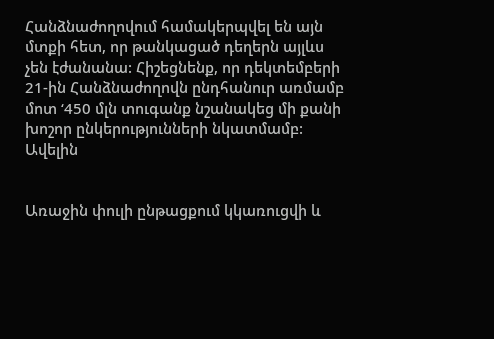Հանձնաժողովում համակերպվել են այն մտքի հետ, որ թանկացած դեղերն այլևս չեն էժանանա: Հիշեցնենք, որ դեկտեմբերի 21-ին Հանձնաժողովն ընդհանուր առմամբ մոտ ‘450 մլն տուգանք նշանակեց մի քանի խոշոր ընկերությունների նկատմամբ:   Ավելին


Առաջին փուլի ընթացքում կկառուցվի և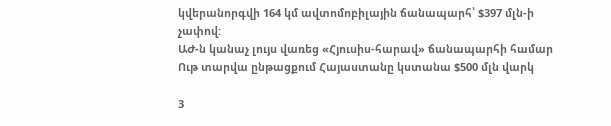կվերանորգվի 164 կմ ավտոմոբիլային ճանապարհ՝ $397 մլն-ի չափով:
ԱԺ-ն կանաչ լույս վառեց «Հյուսիս-հարավ» ճանապարհի համար
Ութ տարվա ընթացքում Հայաստանը կստանա $500 մլն վարկ

3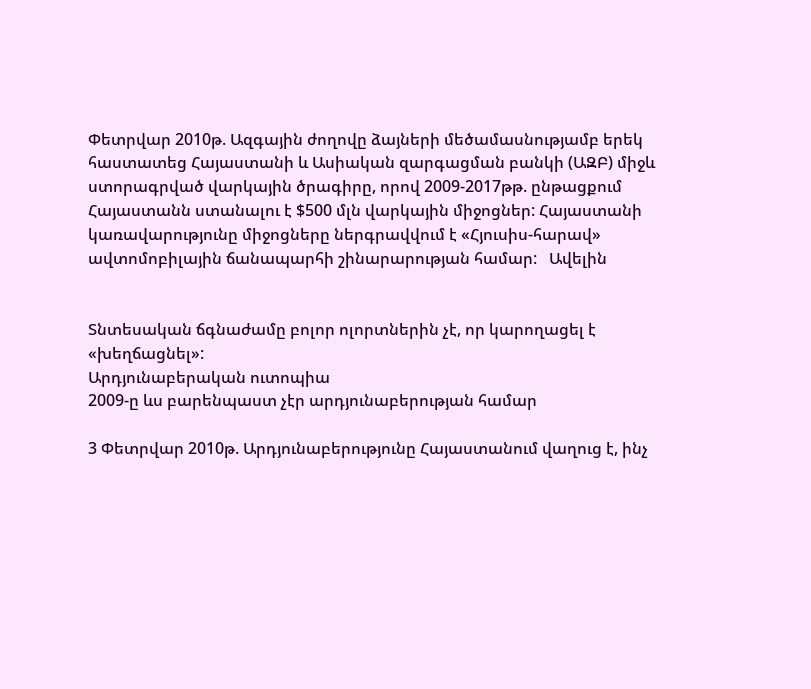Փետրվար 2010թ. Ազգային ժողովը ձայների մեծամասնությամբ երեկ հաստատեց Հայաստանի և Ասիական զարգացման բանկի (ԱԶԲ) միջև ստորագրված վարկային ծրագիրը, որով 2009-2017թթ. ընթացքում Հայաստանն ստանալու է $500 մլն վարկային միջոցներ: Հայաստանի կառավարությունը միջոցները ներգրավվում է «Հյուսիս-հարավ» ավտոմոբիլային ճանապարհի շինարարության համար:   Ավելին


Տնտեսական ճգնաժամը բոլոր ոլորտներին չէ, որ կարողացել է «խեղճացնել»:
Արդյունաբերական ուտոպիա
2009-ը ևս բարենպաստ չէր արդյունաբերության համար

3 Փետրվար 2010թ. Արդյունաբերությունը Հայաստանում վաղուց է, ինչ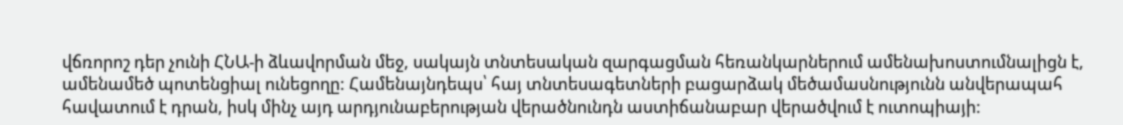վճռորոշ դեր չունի ՀՆԱ-ի ձևավորման մեջ, սակայն տնտեսական զարգացման հեռանկարներում ամենախոստումնալիցն է, ամենամեծ պոտենցիալ ունեցողը: Համենայնդեպս՝ հայ տնտեսագետների բացարձակ մեծամասնությունն անվերապահ հավատում է դրան, իսկ մինչ այդ արդյունաբերության վերածնունդն աստիճանաբար վերածվում է ուտոպիայի: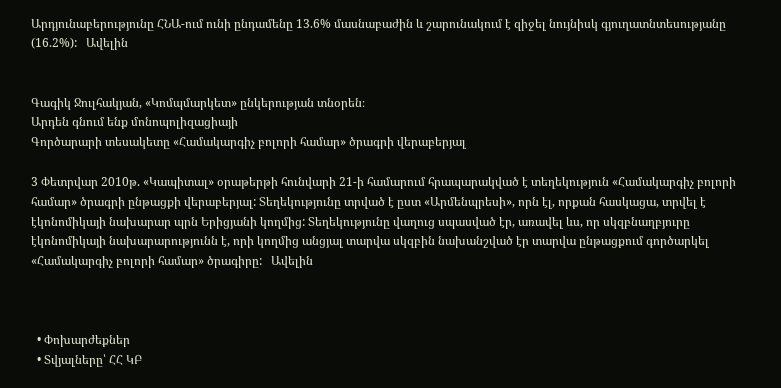Արդյունաբերությունը ՀՆԱ-ում ունի ընդամենը 13.6% մասնաբաժին և շարունակում է զիջել նույնիսկ գյուղատնտեսությանը (16.2%):   Ավելին


Գագիկ Ջուլհակյան, «Կոմպմարկետ» ընկերության տնօրեն։
Արդեն գնում ենք մոնոպոլիզացիայի
Գործարարի տեսակետը «Համակարգիչ բոլորի համար» ծրագրի վերաբերյալ

3 Փետրվար 2010թ. «Կապիտալ» օրաթերթի հունվարի 21-ի համարում հրապարակված է տեղեկություն «Համակարգիչ բոլորի համար» ծրագրի ընթացքի վերաբերյալ: Տեղեկությունը տրված է ըստ «Արմենպրեսի», որն էլ, որքան հասկացա, տրվել է էկոնոմիկայի նախարար պրն Երիցյանի կողմից: Տեղեկությունը վաղուց սպասված էր, առավել ևս, որ սկզբնաղբյուրը էկոնոմիկայի նախարարությունն է, որի կողմից անցյալ տարվա սկզբին նախանշված էր տարվա ընթացքում գործարկել «Համակարգիչ բոլորի համար» ծրագիրը:   Ավելին



  • Փոխարժեքներ
  • Տվյալները՝ ՀՀ ԿԲ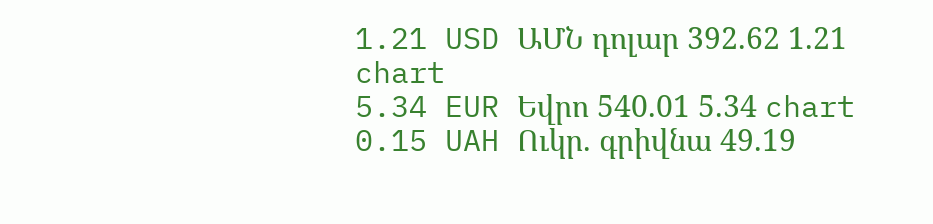1.21 USD ԱՄՆ դոլար 392.62 1.21 chart
5.34 EUR Եվրո 540.01 5.34 chart
0.15 UAH Ուկր. գրիվնա 49.19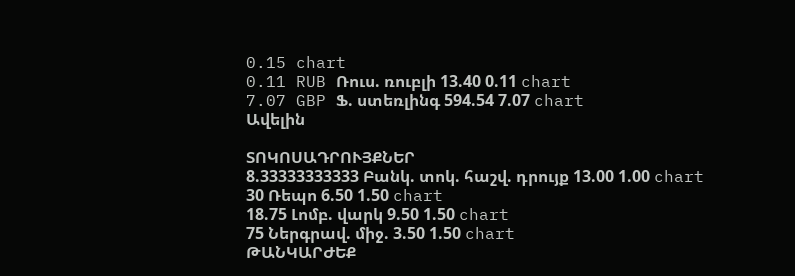0.15 chart
0.11 RUB Ռուս. ռուբլի 13.40 0.11 chart
7.07 GBP Ֆ. ստեռլինգ 594.54 7.07 chart
Ավելին

ՏՈԿՈՍԱԴՐՈՒՅՔՆԵՐ
8.33333333333 Բանկ. տոկ. հաշվ. դրույք 13.00 1.00 chart
30 Ռեպո 6.50 1.50 chart
18.75 Լոմբ. վարկ 9.50 1.50 chart
75 Ներգրավ. միջ. 3.50 1.50 chart
ԹԱՆԿԱՐԺԵՔ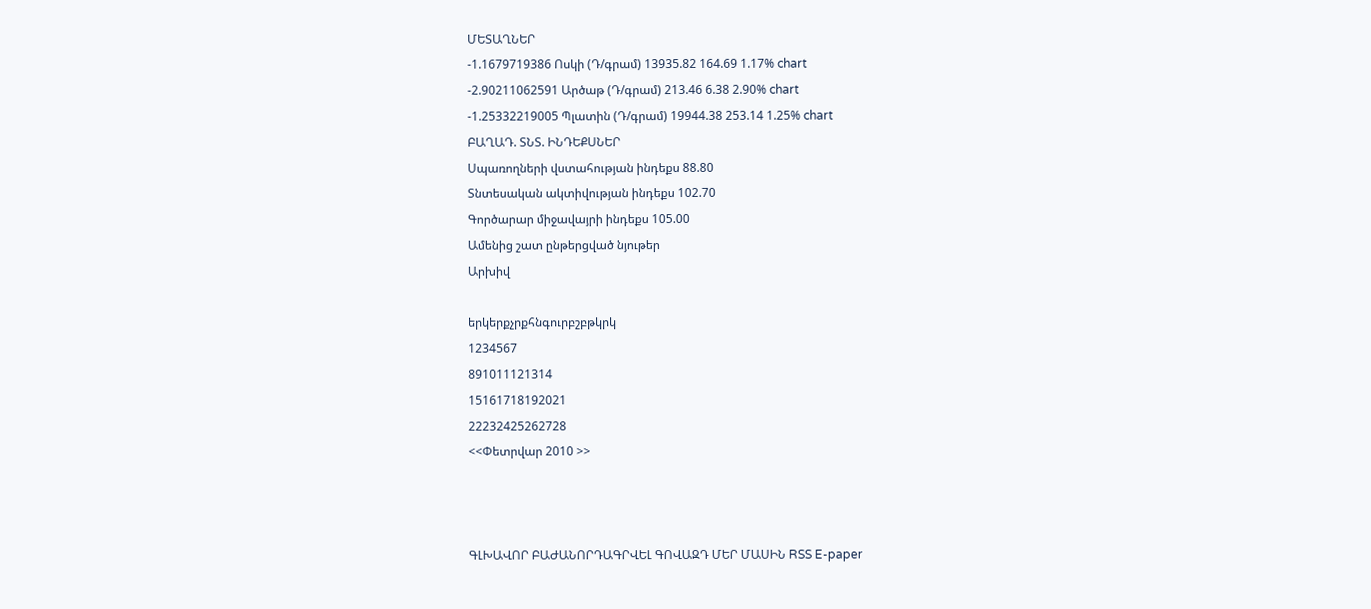ՄԵՏԱՂՆԵՐ
-1.1679719386 Ոսկի (Դ/գրամ) 13935.82 164.69 1.17% chart
-2.90211062591 Արծաթ (Դ/գրամ) 213.46 6.38 2.90% chart
-1.25332219005 Պլատին (Դ/գրամ) 19944.38 253.14 1.25% chart
ԲԱՂԱԴ. ՏՆՏ. ԻՆԴԵՔՍՆԵՐ
Սպառողների վստահության ինդեքս 88.80
Տնտեսական ակտիվության ինդեքս 102.70
Գործարար միջավայրի ինդեքս 105.00
Ամենից շատ ընթերցված նյութեր
Արխիվ

երկերքչրքհնգուրբշբթկրկ
1234567
891011121314
15161718192021
22232425262728
<<Փետրվար 2010 >>



ԳԼԽԱՎՈՐ ԲԱԺԱՆՈՐԴԱԳՐՎԵԼ ԳՈՎԱԶԴ ՄԵՐ ՄԱՍԻՆ RSS E-paper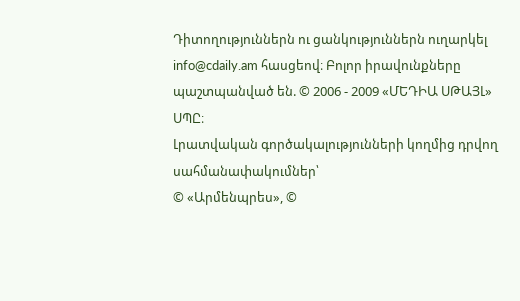Դիտողություններն ու ցանկություններն ուղարկել info@cdaily.am հասցեով։ Բոլոր իրավունքները պաշտպանված են. © 2006 - 2009 «ՄԵԴԻԱ ՍԹԱՅԼ» ՍՊԸ։
Լրատվական գործակալությունների կողմից դրվող սահմանափակումներ՝
© «Արմենպրես», ©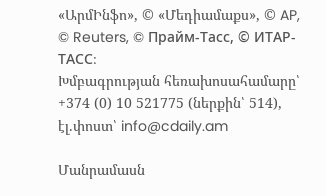«ԱրմԻնֆո», © «Մեդիամաքս», © AP, © Reuters, © Прайм-Тасс, © ИТАР-ТАСС։
Խմբագրության հեռախոսահամարը՝ +374 (0) 10 521775 (ներքին՝ 514), էլ.փոստ՝ info@cdaily.am

Մանրամասն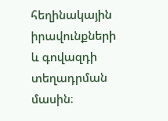հեղինակային իրավունքների և գովազդի տեղադրման մասին։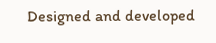Designed and developed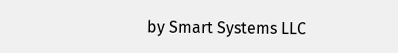by Smart Systems LLC